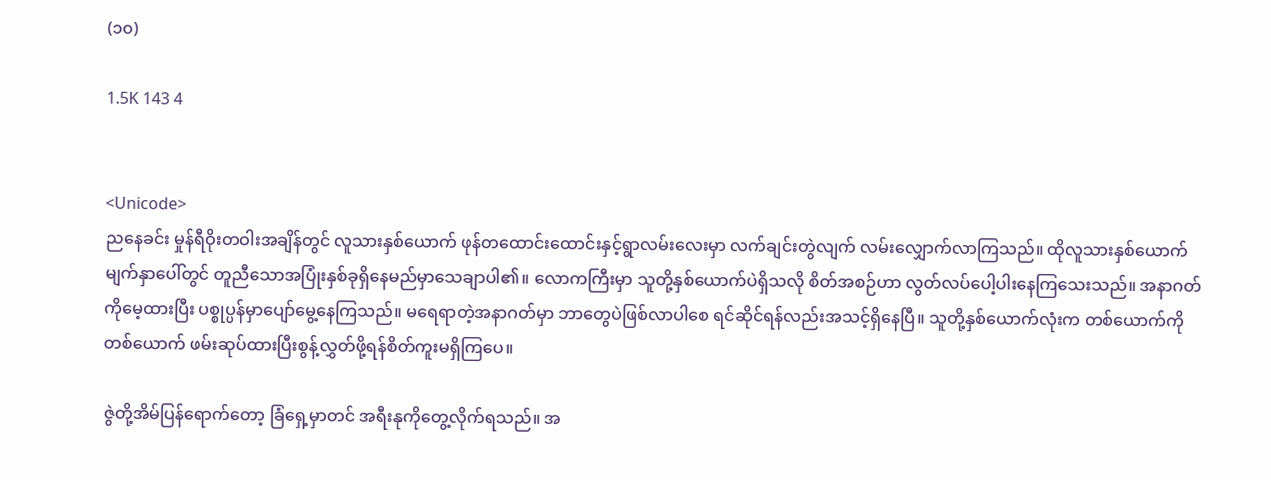(၁၀)

1.5K 143 4


<Unicode>
ညနေခင်း မှုန်ရီဝိုးတဝါးအချိန်တွင် လူသားနှစ်ယောက် ဖုန်တထောင်းထောင်းနှင့်ရွာလမ်းလေးမှာ လက်ချင်းတွဲလျက် လမ်းလျှောက်လာကြသည်။ ထိုလူသားနှစ်ယောက်မျက်နှာပေါ်တွင် တူညီသောအပြုံးနှစ်ခုရှိနေမည်မှာသေချာပါ၏။ လောကကြီးမှာ သူတို့နှစ်ယောက်ပဲရှိသလို စိတ်အစဉ်ဟာ လွတ်လပ်ပေါ့ပါးနေကြသေးသည်။ အနာဂတ်ကိုမေ့ထားပြီး ပစ္စုပ္ပန်မှာပျော်မွေ့နေကြသည်။ မရေရာတဲ့အနာဂတ်မှာ ဘာတွေပဲဖြစ်လာပါစေ ရင်ဆိုင်ရန်လည်းအသင့်ရှိနေပြီ။ သူတို့နှစ်ယောက်လုံးက တစ်ယောက်ကိုတစ်ယောက် ဖမ်းဆုပ်ထားပြီးစွန့်လွှတ်ဖို့ရန်စိတ်ကူးမရှိကြပေ။

ဇွဲတို့အိမ်ပြန်ရောက်တော့ ခြံရှေ့မှာတင် အရီးနုကိုတွေ့လိုက်ရသည်။ အ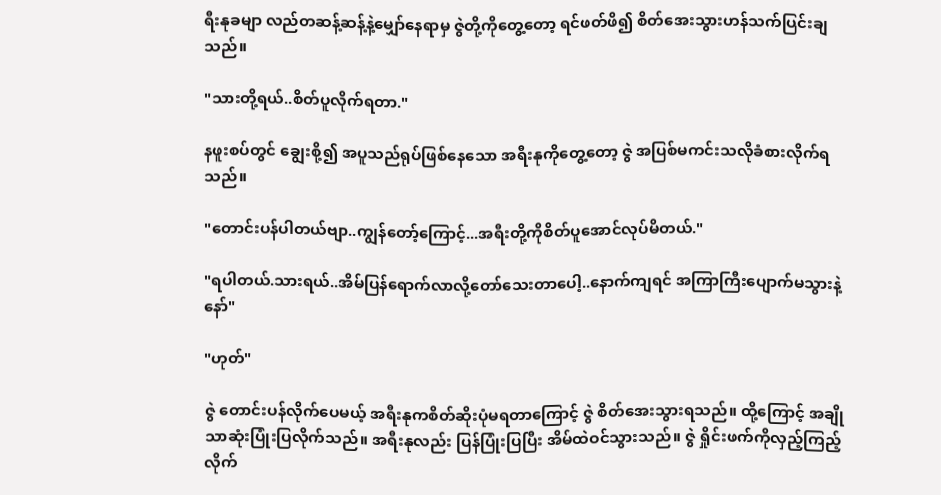ရီးနုခမျာ လည်တဆန့်ဆန့်နဲ့မျှော်နေရာမှ ဇွဲတို့ကိုတွေ့တော့ ရင်ဖတ်ဖိ၍ စိတ်အေးသွားဟန်သက်ပြင်းချသည်။

"သားတို့ရယ်..စိတ်ပူလိုက်ရတာ."

နဖူးစပ်တွင် ချွေးစို့၍ အပူသည်ရုပ်ဖြစ်နေသော အရီးနုကိုတွေ့တော့ ဇွဲ အပြစ်မကင်းသလိုခံစားလိုက်ရသည်။

"တောင်းပန်ပါတယ်ဗျာ..ကျွန်တော့်ကြောင့်...အရီးတို့ကိုစိတ်ပူအောင်လုပ်မိတယ်."

"ရပါတယ်.သားရယ်..အိမ်ပြန်ရောက်လာလို့တော်သေးတာပေါ့..နောက်ကျရင် အကြာကြီးပျောက်မသွားနဲ့နော်"

"ဟုတ်"

ဇွဲ တောင်းပန်လိုက်ပေမယ့် အရီးနုကစိတ်ဆိုးပုံမရတာကြောင့် ဇွဲ စိတ်အေးသွားရသည်။ ထို့ကြောင့် အချိုသာဆုံးပြုံးပြလိုက်သည်။ အရီးနုလည်း ပြန်ပြုံးပြပြီး အိမ်ထဲဝင်သွားသည်။ ဇွဲ ရှိုင်းဖက်ကိုလှည့်ကြည့်လိုက်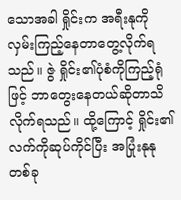သောအခါ ရှိုင်းက အရီးနုကိုလှမ်းကြည့်နေတာတွေ့လိုက်ရသည်။ ဇွဲ ရှိုင်း၏ပုံစံကိုကြည့်ရုံဖြင့် ဘာတွေးနေတယ်ဆိုတာသိလိုက်ရသည်။ ထို့ကြောင့် ရှိုင်း၏လက်ကိုဆုပ်ကိုင်ပြီး အပြုံးနုနုတစ်ခု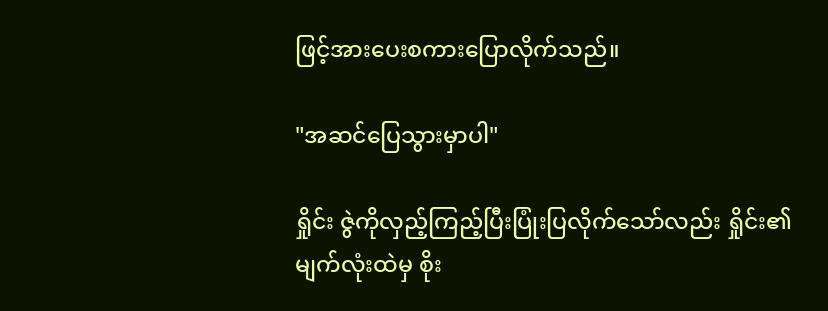ဖြင့်အားပေးစကားပြောလိုက်သည်။

"အဆင်ပြေသွားမှာပါ"

ရှိုင်း ဇွဲကိုလှည့်ကြည့်ပြီးပြုံးပြလိုက်သော်လည်း ရှိုင်း၏မျက်လုံးထဲမှ စိုး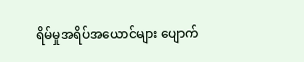ရိမ်မှုအရိပ်အယောင်များ ပျောက်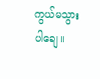ကွယ်မသွားပါချေ။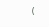(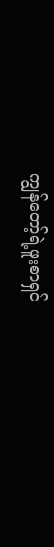ကျွန်တော့်ရဲ့ဖူးစာရှင်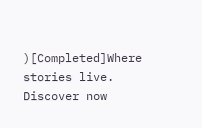)[Completed]Where stories live. Discover now